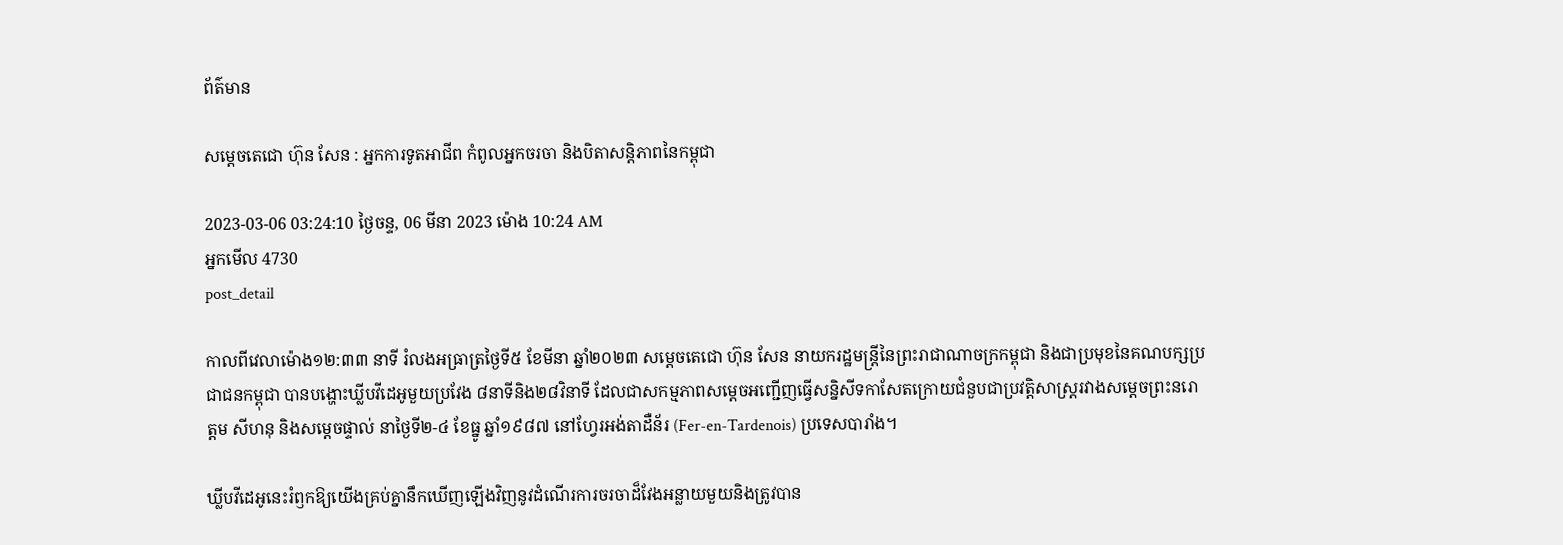ព័ត៌មាន

សម្តេចតេជោ ហ៊ុន សែន : អ្នកការទូតអាជីព កំពូលអ្នកចរចា និងបិតាសន្តិភាពនៃកម្ពុជា

2023-03-06 03:24:10 ថ្ងៃចន្ទ, 06 មីនា 2023 ម៉ោង 10:24 AM
អ្នកមើល 4730
post_detail

កាលពីវេលាម៉ោង១២:៣៣ នាទី រំលងអធ្រាត្រថ្ងៃទី៥ ខែមីនា ឆ្នាំ២០២៣ សម្តេចតេជោ ហ៊ុន សែន នាយករដ្ឋមន្ត្រីនៃព្រះរាជាណាចក្រកម្ពុជា និងជាប្រមុខនៃគណបក្សប្រជាជនកម្ពុជា បានបង្ហោះឃ្លីបវីដេអូមួយប្រវែង ៨នាទីនិង២៨វិនាទី ដែលជាសកម្មភាពសម្តេចអញ្ជើញធ្វើសន្និសីទកាសែតក្រោយជំនួបជាប្រវត្តិសាស្ត្ររវាងសម្តេចព្រះនរោត្តម សីហនុ និងសម្តេចផ្ទាល់ នាថ្ងៃទី២-៤ ខែធ្នូ ឆ្នាំ១៩៨៧ នៅហ្វែរអង់តាដឺន័រ (Fer-en-Tardenois) ប្រទេសបារាំង។

ឃ្លីបវីដេអូនេះរំឭកឱ្យយើងគ្រប់គ្នានឹកឃើញឡើងវិញនូវដំណើរការចរចាដ៏វែងអន្លាយមួយនិងត្រូវបាន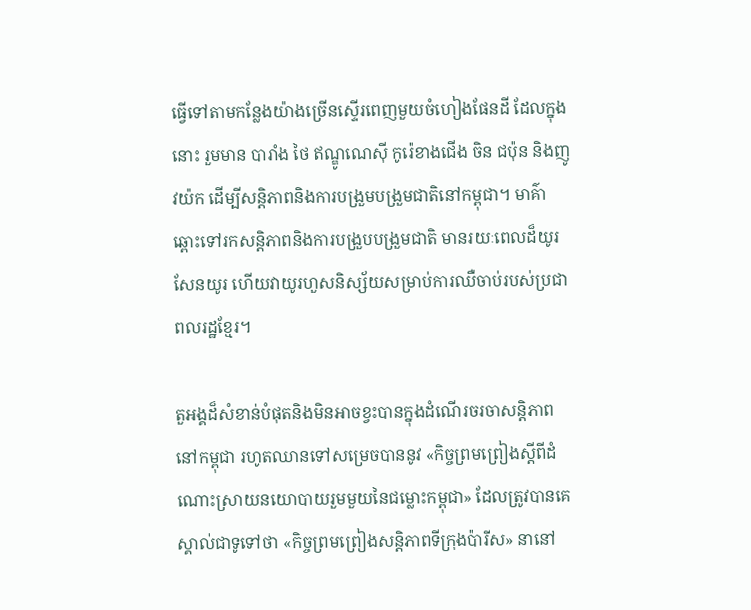ធ្វើទៅតាមកន្លែងយ៉ាងច្រើនស្ទើរពេញមួយចំហៀងផែនដី ដែលក្នុងនោះ រួមមាន បារាំង ថៃ ឥណ្ឌូណេស៊ី កូរ៉េខាងជើង ចិន ជប៉ុន និងញូវយ៉ក ដើម្បីសន្តិភាពនិងការបង្រួមបង្រួមជាតិនៅកម្ពុជា។ មាគ៌ាឆ្ពោះទៅរកសន្តិភាពនិងការបង្រួបបង្រួមជាតិ មានរយៈពេលដ៏យូរសែនយូរ ហើយវាយូរហួសនិស្ស័យសម្រាប់ការឈឺចាប់របស់ប្រជាពលរដ្ឋខ្មែរ។

តួអង្គដ៏សំខាន់បំផុតនិងមិនអាចខ្វះបានក្នុងដំណើរចរចាសន្តិភាពនៅកម្ពុជា រហូតឈានទៅសម្រេចបាននូវ «កិច្ចព្រមព្រៀងស្តីពីដំណោះស្រាយនយោបាយរួមមួយនៃជម្លោះកម្ពុជា» ដែលត្រូវបានគេស្គាល់ជាទូទៅថា «កិច្ចព្រមព្រៀងសន្តិភាពទីក្រុងប៉ារីស» នានៅ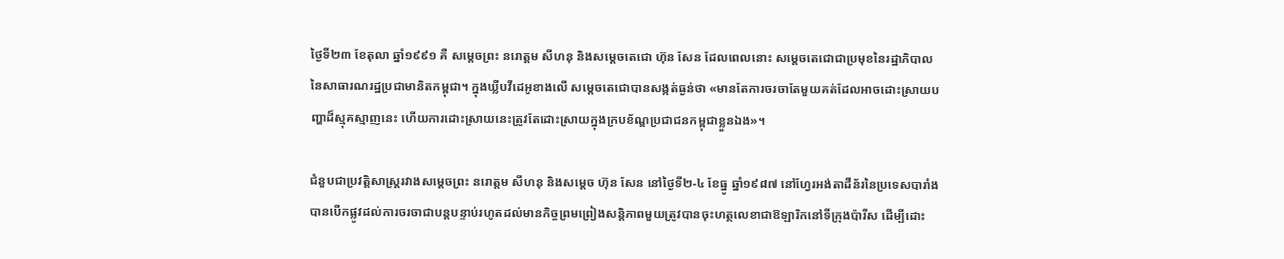ថ្ងៃទី២៣ ខែតុលា ឆ្នាំ១៩៩១ គឺ សម្តេចព្រះ នរោត្តម សីហនុ និងសម្តេចតេជោ ហ៊ុន សែន ដែលពេលនោះ សម្តេចតេជោជាប្រមុខនៃរដ្ឋាភិបាលនៃសាធារណរដ្ឋប្រជាមានិតកម្ពុជា។ ក្នុងឃ្លីបវីដេអូខាងលើ សម្តេចតេជោបានសង្កត់ធ្ងន់ថា «មានតែការចរចាតែមួយគត់ដែលអាចដោះស្រាយបញ្ហាដ៏ស្មុគស្មាញនេះ ហើយការដោះស្រាយនេះត្រូវតែដោះស្រាយក្នុងក្របខ័ណ្ឌប្រជាជនកម្ពុជាខ្លួនឯង»។

ជំនួបជាប្រវត្ដិសាស្ដ្ររវាងសម្ដេចព្រះ នរោត្ដម សីហនុ និងសម្ដេច ហ៊ុន សែន នៅថ្ងៃទី២-៤ ខែធ្នូ ឆ្នាំ១៩៨៧ នៅហ្វែរអង់តាដឺន័រនៃប្រទេសបារាំង បានបើកផ្លូវដល់ការចរចាជាបន្ដបន្ទាប់រហូតដល់មានកិច្ចព្រមព្រៀងសន្ដិភាពមួយត្រូវបានចុះហត្ថលេខាជាឱឡារិកនៅទីក្រុងប៉ារីស ដើម្បីដោះ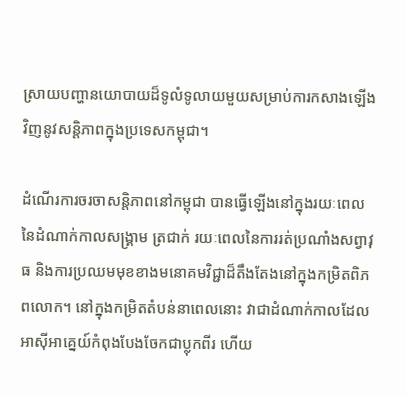ស្រាយបញ្ហានយោបាយដ៏ទូលំទូលាយមួយសម្រាប់ការកសាងឡើងវិញនូវសន្ដិភាពក្នុងប្រទេសកម្ពុជា។

ដំណើរការចរចាសន្តិភាពនៅកម្ពុជា បានធ្វើឡើងនៅក្នុងរយៈពេលនៃដំណាក់កាលសង្គ្រាម ត្រជាក់ រយៈពេលនៃការរត់ប្រណាំងសព្វាវុធ និងការប្រឈមមុខខាងមនោគមវិជ្ជាដ៏តឹងតែងនៅក្នុងកម្រិតពិភពលោក។ នៅក្នុងកម្រិតតំបន់នាពេលនោះ វាជាដំណាក់កាលដែលអាស៊ីអាគ្នេយ៍កំពុងបែងចែកជាប្លុកពីរ ហើយ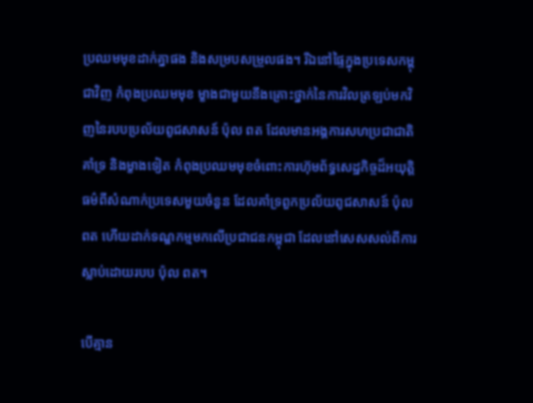ប្រឈមមុខដាក់គ្នាផង និងសម្របសម្រួលផង។ រីឯនៅផ្ទៃក្នុងប្រទេសកម្ពុជាវិញ កំពុងប្រឈមមុខ ម្ខាងជាមួយនឹងគ្រោះថ្នាក់នៃការវិលត្រឡប់មកវិញនៃរបបប្រល័យពូជសាសន៍ ប៉ុល ពត ដែលមានអង្គការសហប្រជាជាតិគាំទ្រ និងម្ខាងទៀត កំពុងប្រឈមមុខចំពោះការហ៊ុមព័ទ្ធសេដ្ឋកិច្ចដ៏អយុត្តិធម៌ពីសំណាក់ប្រទេសមួយចំនួន ដែលគាំទ្រពួកប្រល័យពូជសាសន៍ ប៉ុល ពត ហើយដាក់ទណ្ឌកម្មមកលើប្រជាជនកម្ពុជា ដែលនៅសេសសល់ពីការស្លាប់ដោយរបប ប៉ុល ពត។

បើគ្មាន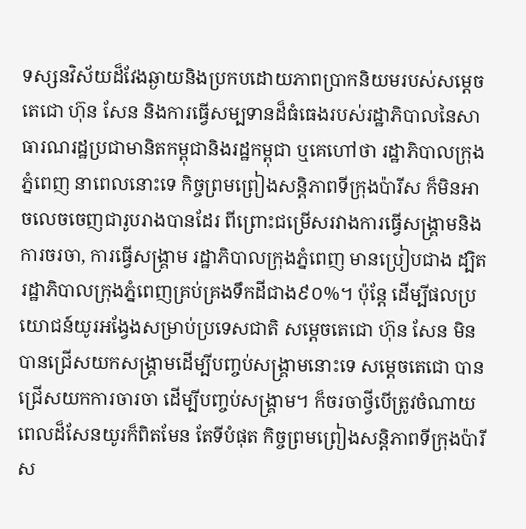ទស្សនវិស័យដ៏វែងឆ្ងាយនិងប្រកបដោយភាពប្រាកនិយមរបស់សម្តេចតេជោ ហ៊ុន សែន និងការធ្វើសម្បទានដ៏ធំធេងរបស់រដ្ឋាភិបាលនៃសាធារណរដ្ឋប្រជាមានិតកម្ពុជានិងរដ្ឋកម្ពុជា ឬគេហៅថា រដ្ឋាភិបាលក្រុងភ្នំពេញ នាពេលនោះទេ កិច្ចព្រមព្រៀងសន្តិភាពទីក្រុងប៉ារីស ក៏មិនអាចលេចចេញជារូបរាងបានដែរ ពីព្រោះជម្រើសរវាងការធ្វើសង្រ្គាមនិងការចរចា, ការធ្វើសង្គ្រាម រដ្ឋាភិបាលក្រុងភ្នំពេញ មានប្រៀបជាង ដ្បិតរដ្ឋាភិបាលក្រុងភ្នំពេញគ្រប់គ្រងទឹកដីជាង៩០%។ ប៉ុន្តែ ដើម្បីផលប្រយោជន៍យូរអង្វែងសម្រាប់ប្រទេសជាតិ សម្តេចតេជោ ហ៊ុន សែន មិនបានជ្រើសយកសង្គ្រាមដើម្បីបញ្ចប់សង្គ្រាមនោះទេ សម្តេចតេជោ បានជ្រើសយកការចារចា ដើម្បីបញ្ចប់សង្គ្រាម។ ក៏ចរចាថ្វីបើត្រូវចំណាយពេលដ៏សែនយូរក៏ពិតមែន តែទីបំផុត កិច្ចព្រមព្រៀងសន្តិភាពទីក្រុងប៉ារីស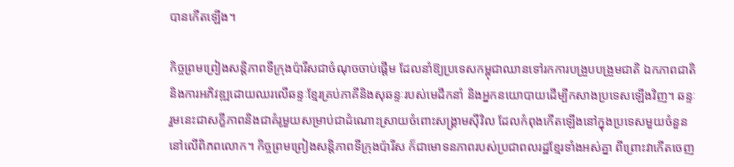បានកើតឡើង។

កិច្ចព្រមព្រៀងសន្តិភាពទីក្រុងប៉ារីសជាចំណុចចាប់ផ្តើម ដែលនាំឱ្យប្រទេសកម្ពុជាឈានទៅរកការបង្រួបបង្រួមជាតិ ឯកភាពជាតិ និងការអភិវឌ្ឍដោយឈរលើឆន្ទៈខ្មែរគ្រប់ភាគីនិងសុឆន្ទៈរបស់មេដឹកនាំ និងអ្នកនយោបាយដើម្បីកសាងប្រទេសឡើងវិញ។ ឆន្ទៈរួមនេះជាសក្ខីភាពនិងជាគំរូមួយសម្រាប់ជាដំណោះស្រាយចំពោះសង្គ្រាមស៊ីវិល ដែលកំពុងកើតឡើងនៅក្នុងប្រទេសមួយចំនួននៅលើពិភពលោក។ កិច្ចព្រមព្រៀងសន្តិភាពទីក្រុងប៉ារីស ក៏ជាមោទនភាពរបស់ប្រជាពលរដ្ឋខ្មែរទាំងអស់គ្នា ពីព្រោះវាកើតចេញ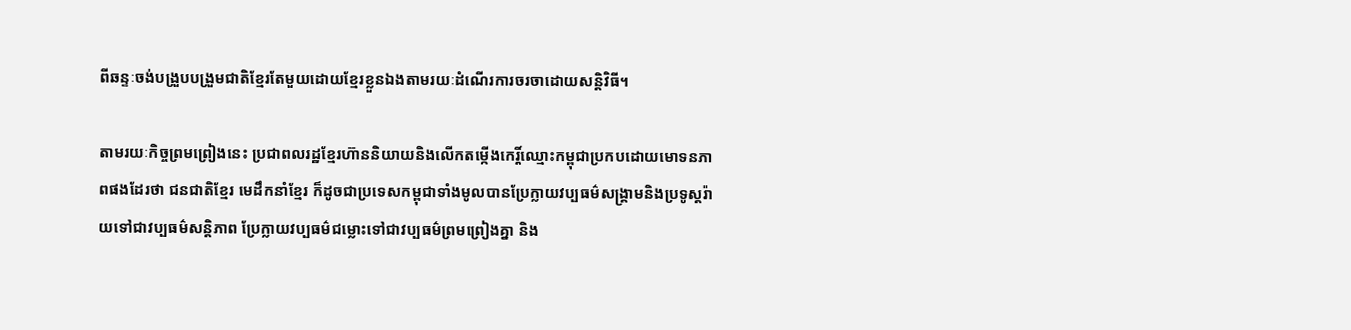ពីឆន្ទៈចង់បង្រួបបង្រួមជាតិខ្មែរតែមួយដោយខ្មែរខ្លួនឯងតាមរយៈដំណើរការចរចាដោយសន្តិវិធី។

តាមរយៈកិច្ចព្រមព្រៀងនេះ ប្រជាពលរដ្ឋខ្មែរហ៊ាននិយាយនិងលើកតម្កើងកេរ្តិ៍ឈ្មោះកម្ពុជាប្រកបដោយមោទនភាពផងដែរថា ជនជាតិខ្មែរ មេដឹកនាំខ្មែរ ក៏ដូចជាប្រទេសកម្ពុជាទាំងមូលបានប្រែក្លាយវប្បធម៌សង្គ្រាមនិងប្រទូស្តរ៉ាយទៅជាវប្បធម៌សន្តិភាព ប្រែក្លាយវប្បធម៌ជម្លោះទៅជាវប្បធម៌ព្រមព្រៀងគ្នា និង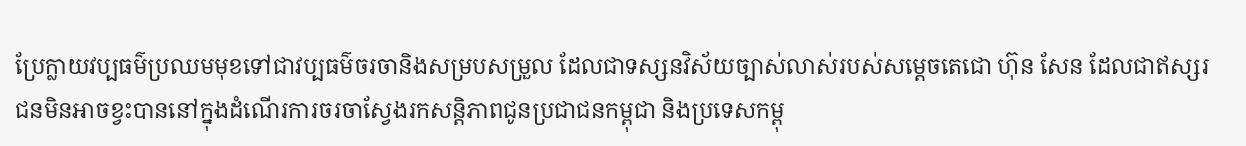ប្រែក្លាយវប្បធម៌ប្រឈមមុខទៅជាវប្បធម៌ចរចានិងសម្របសម្រួល ដែលជាទស្សនវិស័យច្បាស់លាស់របស់សម្តេចតេជោ ហ៊ុន សែន ដែលជាឥស្សរជនមិនអាចខ្វះបាននៅក្នុងដំណើរការចរចាស្វែងរកសន្តិភាពជូនប្រជាជនកម្ពុជា និងប្រទេសកម្ពុ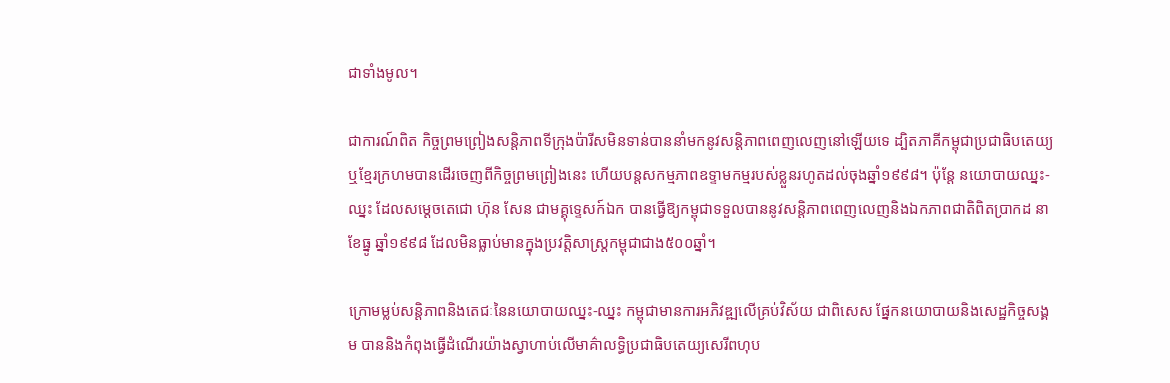ជាទាំងមូល។

ជាការណ៍ពិត កិច្ចព្រមព្រៀងសន្តិភាពទីក្រុងប៉ារីសមិនទាន់បាននាំមកនូវសន្តិភាពពេញលេញនៅឡើយទេ ដ្បិតភាគីកម្ពុជាប្រជាធិបតេយ្យឬខ្មែរក្រហមបានដើរចេញពីកិច្ចព្រមព្រៀងនេះ ហើយបន្តសកម្មភាពឧទ្ទាមកម្មរបស់ខ្លួនរហូតដល់ចុងឆ្នាំ១៩៩៨។ ប៉ុន្តែ នយោបាយឈ្នះ-ឈ្នះ ដែលសម្តេចតេជោ ហ៊ុន សែន ជាមគ្គុទ្ទេសក៍ឯក បានធ្វើឱ្យកម្ពុជាទទួលបាននូវសន្តិភាពពេញលេញនិងឯកភាពជាតិពិតប្រាកដ នាខែធ្នូ ឆ្នាំ១៩៩៨ ដែលមិនធ្លាប់មានក្នុងប្រវត្តិសាស្ត្រកម្ពុជាជាង៥០០ឆ្នាំ។

ក្រោមម្លប់សន្តិភាពនិងតេជៈនៃនយោបាយឈ្នះ-ឈ្នះ កម្ពុជាមានការអភិវឌ្ឍលើគ្រប់វិស័យ ជាពិសេស ផ្នែកនយោបាយនិងសេដ្ឋកិច្ចសង្គម បាននិងកំពុងធ្វើដំណើរយ៉ាងស្វាហាប់លើមាគ៌ាលទ្ធិប្រជាធិបតេយ្យសេរីពហុប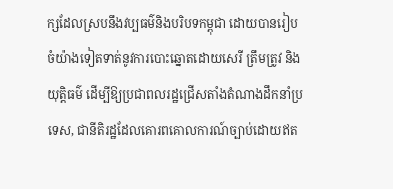ក្សដែលស្របនឹងវប្បធម៌និងបរិបទកម្ពុជា ដោយបានរៀបចំយ៉ាងទៀតទាត់នូវការបោះឆ្នោតដោយសេរី ត្រឹមត្រូវ និងយុត្តិធម៌ ដើម្បីឱ្យប្រជាពលរដ្ឋជ្រើសតាំងតំណាងដឹកនាំប្រទេស, ជានីតិរដ្ឋដែលគោរពគោលការណ៍ច្បាប់ដោយឥត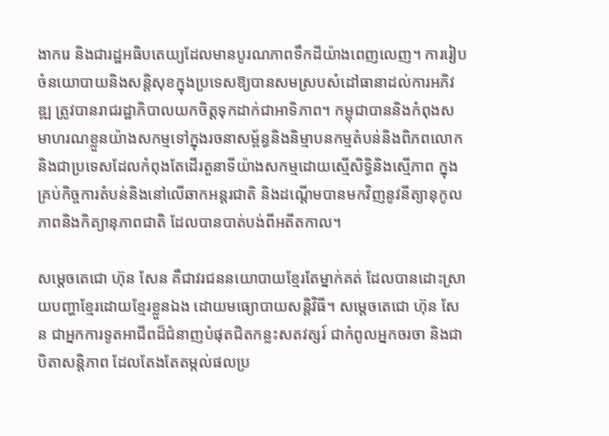ងាករេ និងជារដ្ឋអធិបតេយ្យដែលមានបូរណភាពទឹកដីយ៉ាងពេញលេញ។ ការរៀបចំនយោបាយនិងសន្តិសុខក្នុងប្រទេសឱ្យបានសមស្របសំដៅធានាដល់ការអភិវឌ្ឍ ត្រូវបានរាជរដ្ឋាភិបាលយកចិត្តទុកដាក់ជាអាទិភាព។ កម្ពុជាបាននិងកំពុងសមាហរណខ្លួនយ៉ាងសកម្មទៅក្នុងរចនាសម្ព័ន្ធនិងនិម្មាបនកម្មតំបន់និងពិភពលោក និងជាប្រទេសដែលកំពុងតែដើរតួនាទីយ៉ាងសកម្មដោយស្មើសិទ្ធិនិងស្មើភាព ក្នុងគ្រប់កិច្ចការតំបន់និងនៅលើឆាកអន្តរជាតិ និងដណ្តើមបានមកវិញនូវនីត្យានុកូលភាពនិងកិត្យានុភាពជាតិ ដែលបានបាត់បង់ពីអតីតកាល។

សម្តេចតេជោ ហ៊ុន សែន គឺជាវរជននយោបាយខ្មែរតែម្នាក់គត់ ដែលបានដោះស្រាយបញ្ហាខ្មែរដោយខ្មែរខ្លួនឯង ដោយមធ្យោបាយសន្តិវិធី។ សម្តេចតេជោ ហ៊ុន សែន ជាអ្នកការទូតអាជីពដ៏ជំនាញបំផុតជិតកន្លះសតវត្សរ៍ ជាកំពូលអ្នកចរចា និងជាបិតាសន្តិភាព ដែលតែងតែតម្កល់ផលប្រ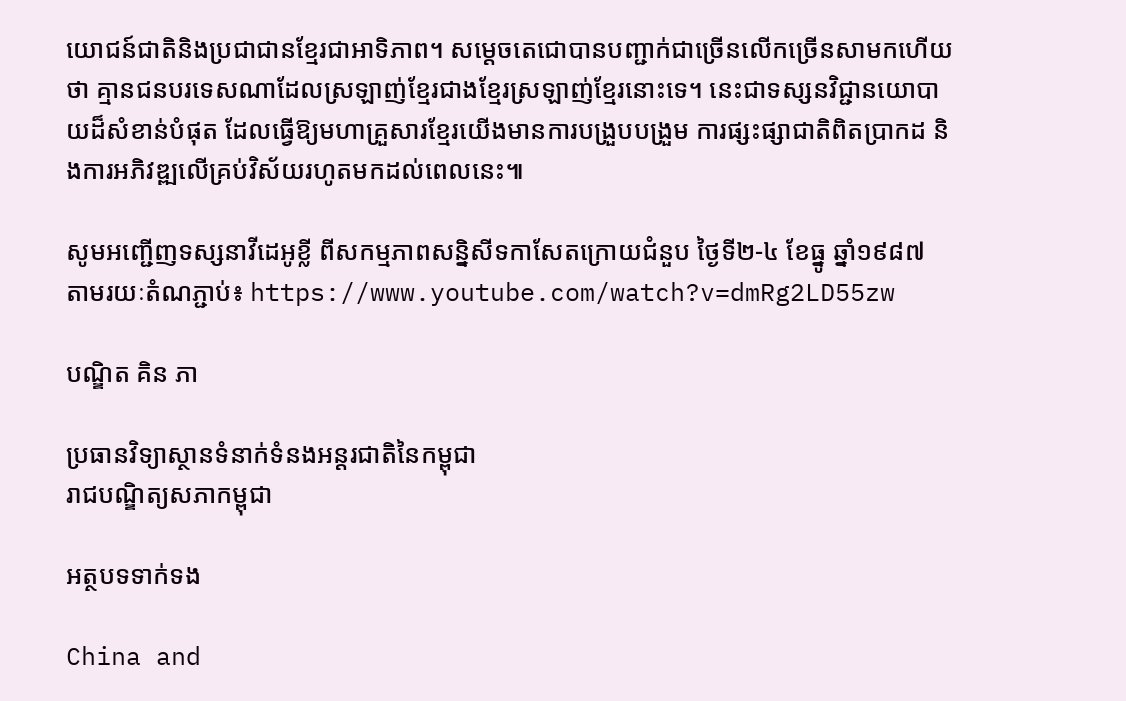យោជន៍ជាតិនិងប្រជាជានខ្មែរជាអាទិភាព។ សម្តេចតេជោបានបញ្ជាក់ជាច្រើនលើកច្រើនសាមកហើយថា គ្មានជនបរទេសណាដែលស្រឡាញ់ខ្មែរជាងខ្មែរស្រឡាញ់ខ្មែរនោះទេ។ នេះជាទស្សនវិជ្ជានយោបាយដ៏សំខាន់បំផុត ដែលធ្វើឱ្យមហាគ្រួសារខ្មែរយើងមានការបង្រួបបង្រួម ការផ្សះផ្សាជាតិពិតប្រាកដ និងការអភិវឌ្ឍលើគ្រប់វិស័យរហូតមកដល់ពេលនេះ៕

សូមអញ្ជើញទស្សនាវីដេអូខ្លី ពីសកម្មភាពសន្និសីទកាសែតក្រោយជំនួប ថ្ងៃទី២-៤ ខែធ្នូ ឆ្នាំ១៩៨៧ តាមរយៈតំណភ្ជាប់៖ https://www.youtube.com/watch?v=dmRg2LD55zw

បណ្ឌិត គិន ភា

ប្រធានវិទ្យាស្ថានទំនាក់ទំនងអន្តរជាតិនៃកម្ពុជា
រាជបណ្ឌិត្យសភាកម្ពុជា

អត្ថបទទាក់ទង

China and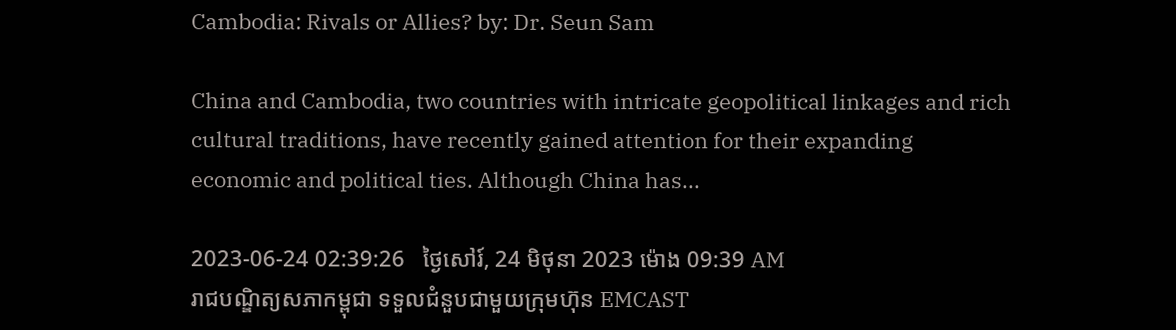Cambodia: Rivals or Allies? by: Dr. Seun Sam

China and Cambodia, two countries with intricate geopolitical linkages and rich cultural traditions, have recently gained attention for their expanding economic and political ties. Although China has...

2023-06-24 02:39:26   ថ្ងៃសៅរ៍, 24 មិថុនា 2023 ម៉ោង 09:39 AM
រាជបណ្ឌិត្យសភាកម្ពុជា ទទួលជំនួបជាមួយក្រុមហ៊ុន EMCAST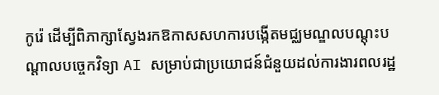កូរ៉េ ដើម្បីពិភាក្សាស្វែងរកឱកាសសហការបង្កើតមជ្ឈមណ្ឌលបណ្ដុះបណ្ដាលបច្ចេកវិទ្យា AI សម្រាប់ជាប្រយោជន៍ជំនួយដល់ការងារពលរដ្ឋ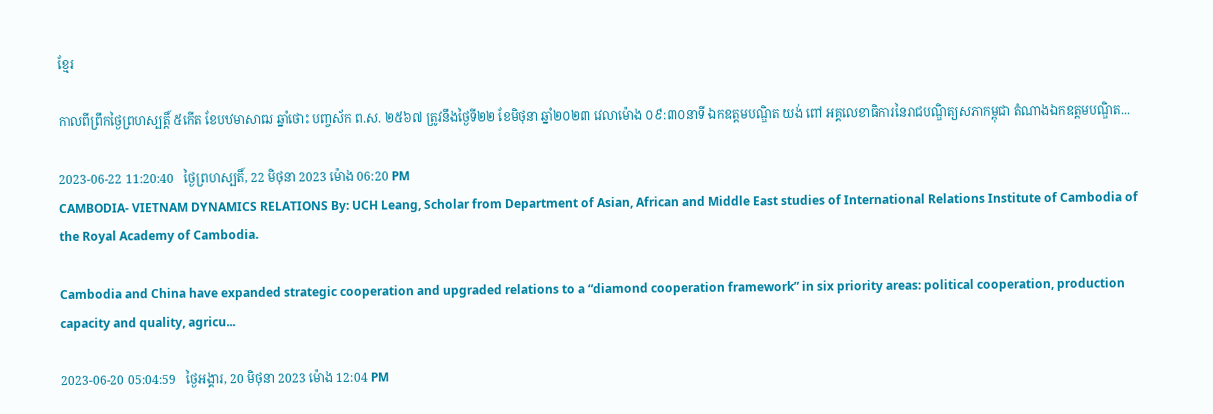ខ្មែរ

កាលពីព្រឹកថ្ងៃព្រហស្បត្តិ៍ ៥កើត ខែបឋមាសាឍ ឆ្នាំថោះ បញ្ចស័ក ព.ស. ២៥៦៧ ត្រូវនឹងថ្ងៃទី២២ ខែមិថុនា ឆ្នាំ២០២៣ វេលាម៉ោង ០៩:៣០នាទី ឯកឧត្តមបណ្ឌិត យង់ ពៅ អគ្គលេខាធិការនៃរាជបណ្ឌិត្យសភាកម្ពុជា តំណាងឯកឧត្ដមបណ្ឌិត...

2023-06-22 11:20:40   ថ្ងៃព្រហស្បតិ៍, 22 មិថុនា 2023 ម៉ោង 06:20 PM
CAMBODIA- VIETNAM DYNAMICS RELATIONS By: UCH Leang, Scholar from Department of Asian, African and Middle East studies of International Relations Institute of Cambodia of the Royal Academy of Cambodia.

Cambodia and China have expanded strategic cooperation and upgraded relations to a “diamond cooperation framework” in six priority areas: political cooperation, production capacity and quality, agricu...

2023-06-20 05:04:59   ថ្ងៃអង្គារ, 20 មិថុនា 2023 ម៉ោង 12:04 PM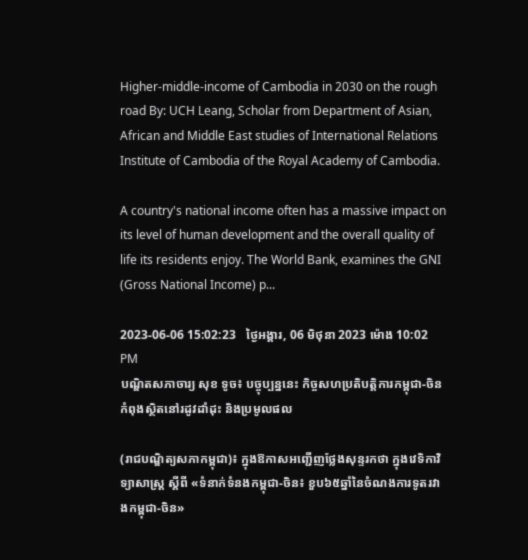Higher-middle-income of Cambodia in 2030 on the rough road By: UCH Leang, Scholar from Department of Asian, African and Middle East studies of International Relations Institute of Cambodia of the Royal Academy of Cambodia.

A country's national income often has a massive impact on its level of human development and the overall quality of life its residents enjoy. The World Bank, examines the GNI (Gross National Income) p...

2023-06-06 15:02:23   ថ្ងៃអង្គារ, 06 មិថុនា 2023 ម៉ោង 10:02 PM
បណ្ឌិតសភាចារ្យ សុខ ទូច៖ បច្ចុប្បន្ននេះ កិច្ចសហប្រតិបត្តិការកម្ពុជា-ចិន កំពុងស្ថិតនៅរដូវដាំដុះ និងប្រមូលផល

(រាជបណ្ឌិត្យសភាកម្ពុជា)៖ ក្នុងឱកាសអញ្ជើញថ្លែងសុន្ទរកថា ក្នុងវេទិកាវិទ្យាសាស្ត្រ ស្ដីពី «ទំនាក់ទំនងកម្ពុជា-ចិន៖ ខួប៦៥ឆ្នាំនៃចំណងការទូតរវាងកម្ពុជា-ចិន»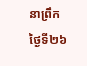នាព្រឹកថ្ងៃទី២៦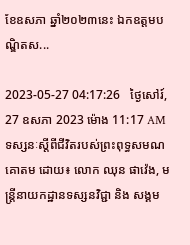ខែឧសភា ឆ្នាំ២០២៣នេះ ឯកឧត្ដមបណ្ឌិតស...

2023-05-27 04:17:26   ថ្ងៃសៅរ៍, 27 ឧសភា 2023 ម៉ោង 11:17 AM
ទស្សនៈស្ដីពីជីវិតរបស់ព្រះពុទ្ធសមណគោតម ដោយ៖ លោក ឈុន ផាវ៉េង, មន្ត្រីនាយកដ្ឋានទស្សនវិជ្ជា និង សង្គម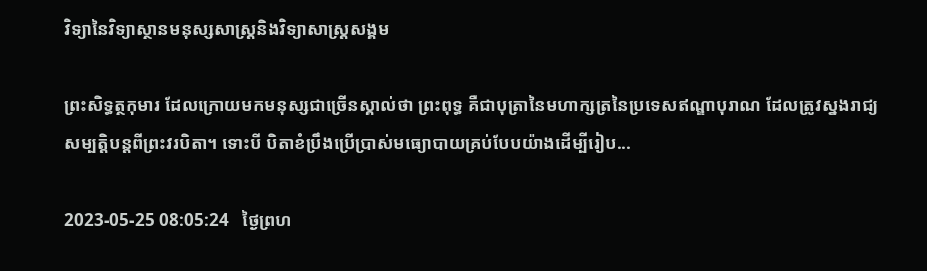វិទ្យានៃវិទ្យាស្ថានមនុស្សសាស្រ្តនិងវិទ្យាសាស្រ្តសង្គម

ព្រះសិទ្ធត្ថកុមារ ដែលក្រោយមកមនុស្សជាច្រើនស្គាល់ថា ព្រះពុទ្ធ គឺជាបុត្រានៃមហាក្សត្រនៃប្រទេសឥណ្ឌាបុរាណ ដែលត្រូវស្នងរាជ្យសម្បត្តិបន្តពីព្រះវរបិតា។ ទោះបី បិតាខំប្រឹងប្រើប្រាស់មធ្យោបាយគ្រប់បែបយ៉ាងដើម្បីរៀប...

2023-05-25 08:05:24   ថ្ងៃព្រហ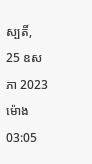ស្បតិ៍, 25 ឧសភា 2023 ម៉ោង 03:05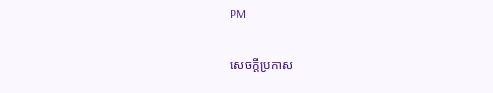PM

សេចក្តីប្រកាស